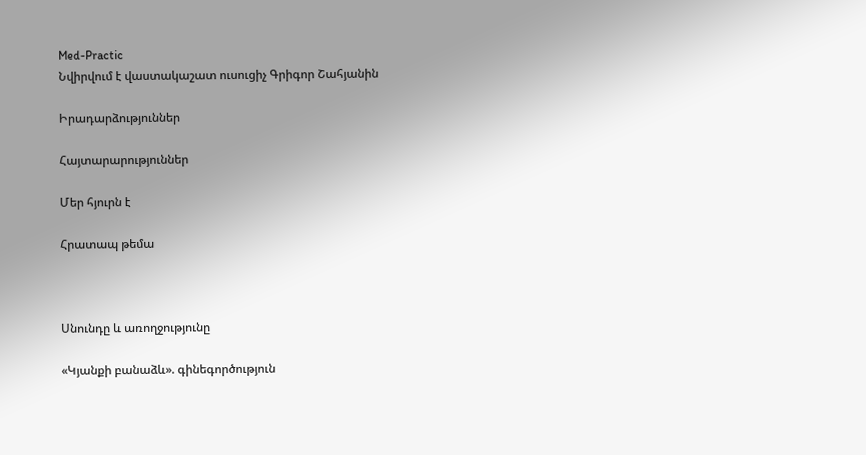Med-Practic
Նվիրվում է վաստակաշատ ուսուցիչ Գրիգոր Շահյանին

Իրադարձություններ

Հայտարարություններ

Մեր հյուրն է

Հրատապ թեմա



Սնունդը և առողջությունը

«Կյանքի բանաձև». գինեգործություն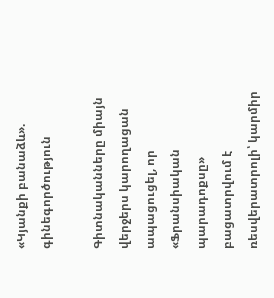«Կյանքի բանաձև». գինեգործություն

Գիտնականները միայն վերջերս կարողացան ապացուցել, որ «Ֆրանսիական պարադոքսը» բացատրվում է ռեսվերատրոլի՝ կարմիր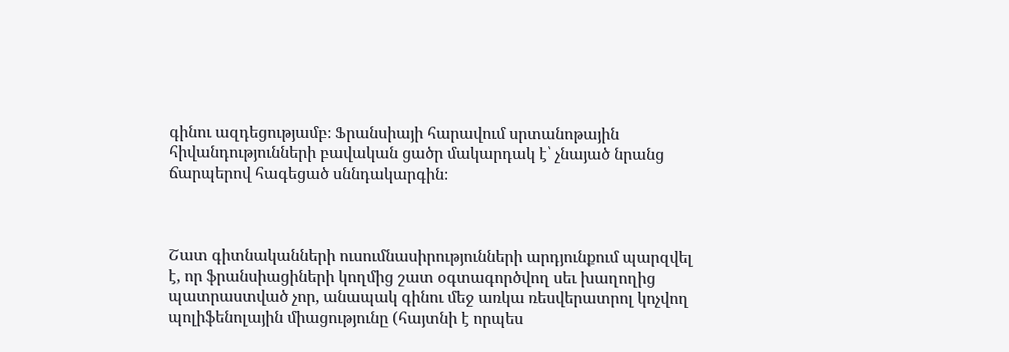գինու ազդեցությամբ։ Ֆրանսիայի հարավում սրտանոթային հիվանդությունների բավական ցածր մակարդակ է՝ չնայած նրանց ճարպերով հագեցած սննդակարգին։



Շատ գիտնականների ուսումնասիրությունների արդյունքում պարզվել է, որ ֆրանսիացիների կողմից շատ օգտագործվող սեւ խաղողից պատրաստված չոր, անապակ գինու մեջ առկա ռեսվերատրոլ կոչվող պոլիֆենոլային միացությունը (հայտնի է որպես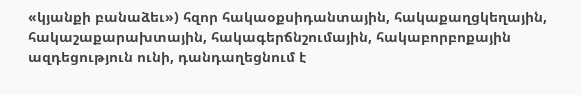«կյանքի բանաձեւ») հզոր հակաօքսիդանտային, հակաքաղցկեղային, հակաշաքարախտային, հակագերճնշումային, հակաբորբոքային ազդեցություն ունի, դանդաղեցնում է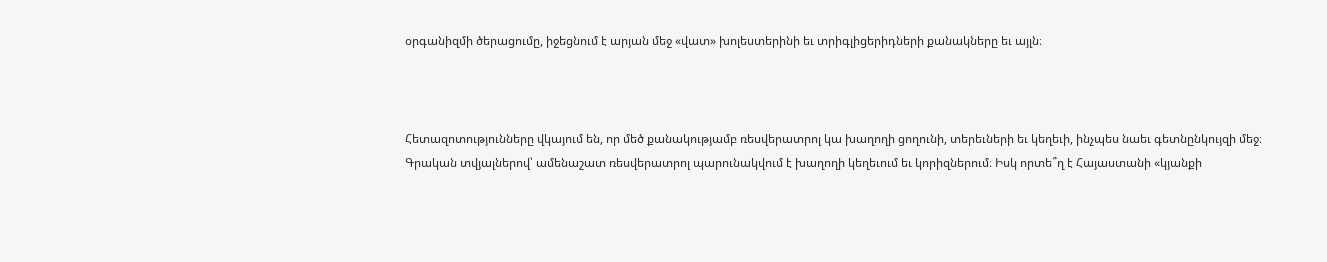օրգանիզմի ծերացումը, իջեցնում է արյան մեջ «վատ» խոլեստերինի եւ տրիգլիցերիդների քանակները եւ այլն։



Հետազոտությունները վկայում են, որ մեծ քանակությամբ ռեսվերատրոլ կա խաղողի ցողունի, տերեւների եւ կեղեւի, ինչպես նաեւ գետնընկույզի մեջ։ Գրական տվյալներով՝ ամենաշատ ռեսվերատրոլ պարունակվում է խաղողի կեղեւում եւ կորիզներում։ Իսկ որտե՞ղ է Հայաստանի «կյանքի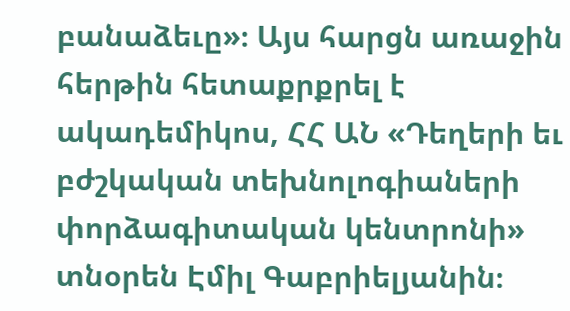բանաձեւը»։ Այս հարցն առաջին հերթին հետաքրքրել է ակադեմիկոս, ՀՀ ԱՆ «Դեղերի եւ բժշկական տեխնոլոգիաների փորձագիտական կենտրոնի» տնօրեն Էմիլ Գաբրիելյանին։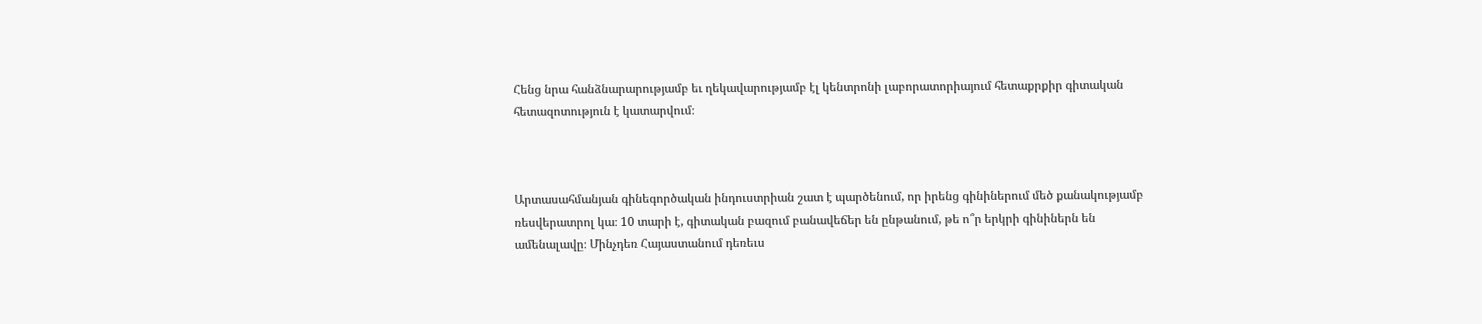Հենց նրա հանձնարարությամբ եւ ղեկավարությամբ էլ կենտրոնի լաբորատորիայում հետաքրքիր գիտական հետազոտություն է կատարվում։



Արտասահմանյան գինեգործական ինդուստրիան շատ է պարծենում, որ իրենց գինիներում մեծ քանակությամբ ռեսվերատրոլ կա։ 10 տարի է, գիտական բազում բանավեճեր են ընթանում, թե ո՞ր երկրի գինիներն են ամենալավը։ Մինչդեռ Հայաստանում դեռեւս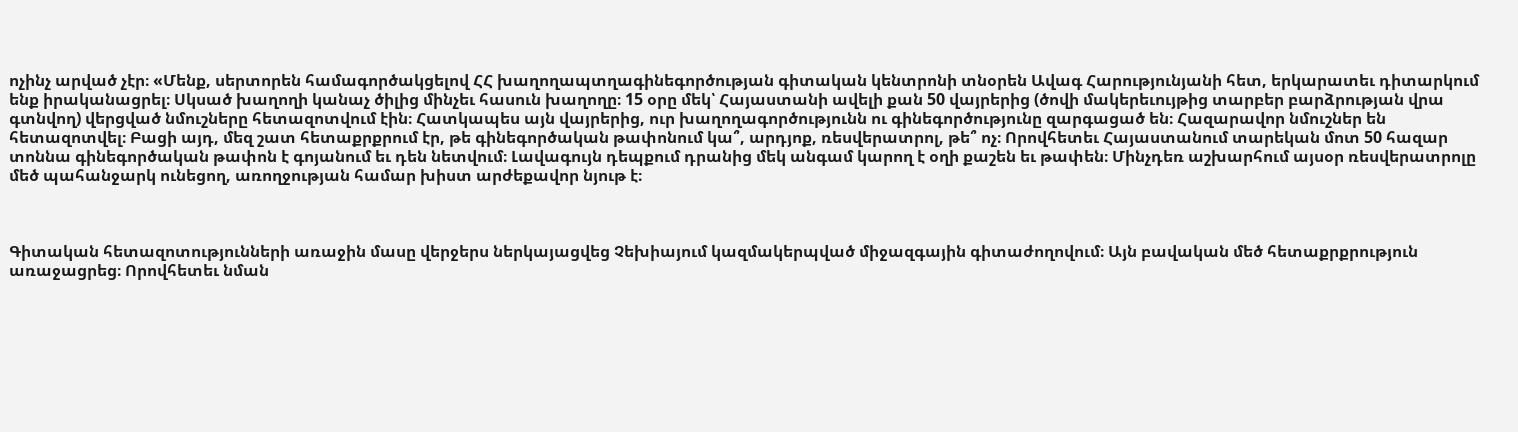ոչինչ արված չէր։ «Մենք, սերտորեն համագործակցելով ՀՀ խաղողապտղագինեգործության գիտական կենտրոնի տնօրեն Ավագ Հարությունյանի հետ, երկարատեւ դիտարկում ենք իրականացրել։ Սկսած խաղողի կանաչ ծիլից մինչեւ հասուն խաղողը։ 15 օրը մեկ՝ Հայաստանի ավելի քան 50 վայրերից (ծովի մակերեւույթից տարբեր բարձրության վրա գտնվող) վերցված նմուշները հետազոտվում էին։ Հատկապես այն վայրերից, ուր խաղողագործությունն ու գինեգործությունը զարգացած են։ Հազարավոր նմուշներ են հետազոտվել։ Բացի այդ, մեզ շատ հետաքրքրում էր, թե գինեգործական թափոնում կա՞, արդյոք, ռեսվերատրոլ, թե՞ ոչ։ Որովհետեւ Հայաստանում տարեկան մոտ 50 հազար տոննա գինեգործական թափոն է գոյանում եւ դեն նետվում։ Լավագույն դեպքում դրանից մեկ անգամ կարող է օղի քաշեն եւ թափեն։ Մինչդեռ աշխարհում այսօր ռեսվերատրոլը մեծ պահանջարկ ունեցող, առողջության համար խիստ արժեքավոր նյութ է։



Գիտական հետազոտությունների առաջին մասը վերջերս ներկայացվեց Չեխիայում կազմակերպված միջազգային գիտաժողովում։ Այն բավական մեծ հետաքրքրություն առաջացրեց։ Որովհետեւ նման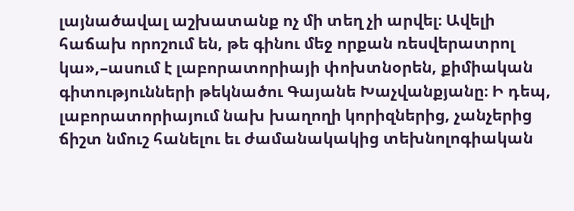լայնածավալ աշխատանք ոչ մի տեղ չի արվել։ Ավելի հաճախ որոշում են, թե գինու մեջ որքան ռեսվերատրոլ կա»,–ասում է լաբորատորիայի փոխտնօրեն, քիմիական գիտությունների թեկնածու Գայանե Խաչվանքյանը։ Ի դեպ, լաբորատորիայում նախ խաղողի կորիզներից, չանչերից ճիշտ նմուշ հանելու եւ ժամանակակից տեխնոլոգիական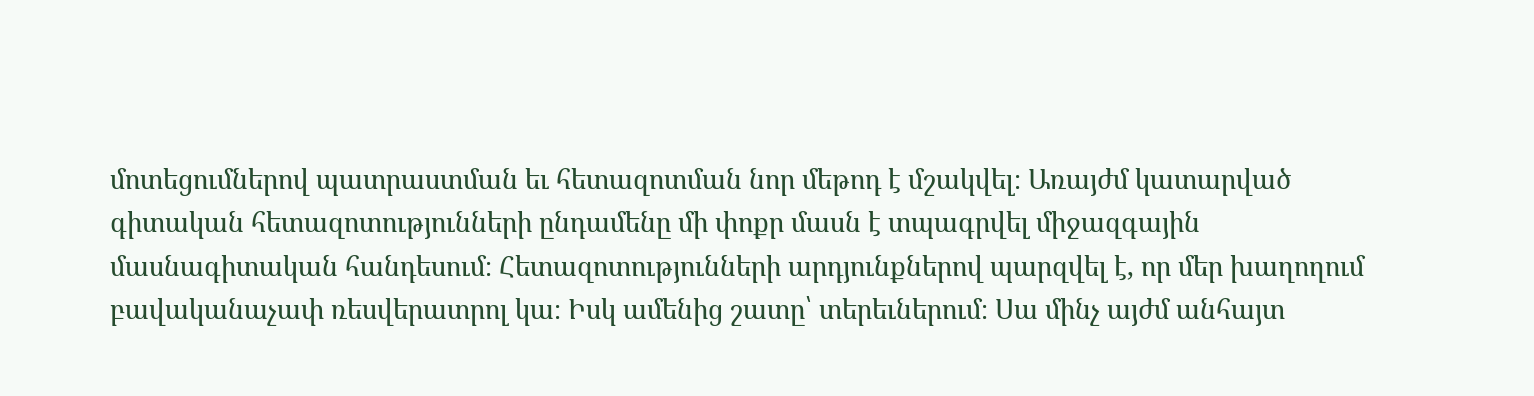մոտեցումներով պատրաստման եւ հետազոտման նոր մեթոդ է մշակվել։ Առայժմ կատարված գիտական հետազոտությունների ընդամենը մի փոքր մասն է տպագրվել միջազգային մասնագիտական հանդեսում։ Հետազոտությունների արդյունքներով պարզվել է, որ մեր խաղողում բավականաչափ ռեսվերատրոլ կա։ Իսկ ամենից շատը՝ տերեւներում։ Սա մինչ այժմ անհայտ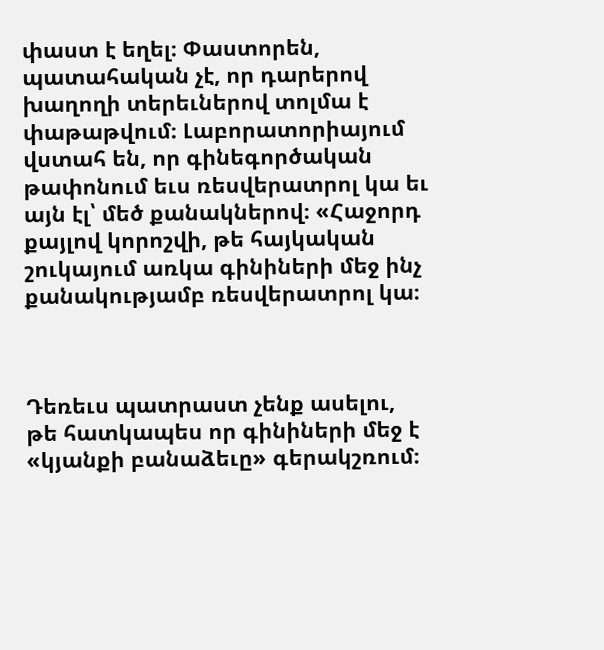փաստ է եղել։ Փաստորեն, պատահական չէ, որ դարերով խաղողի տերեւներով տոլմա է փաթաթվում։ Լաբորատորիայում վստահ են, որ գինեգործական թափոնում եւս ռեսվերատրոլ կա եւ այն էլ՝ մեծ քանակներով։ «Հաջորդ քայլով կորոշվի, թե հայկական շուկայում առկա գինիների մեջ ինչ քանակությամբ ռեսվերատրոլ կա։



Դեռեւս պատրաստ չենք ասելու, թե հատկապես որ գինիների մեջ է «կյանքի բանաձեւը» գերակշռում։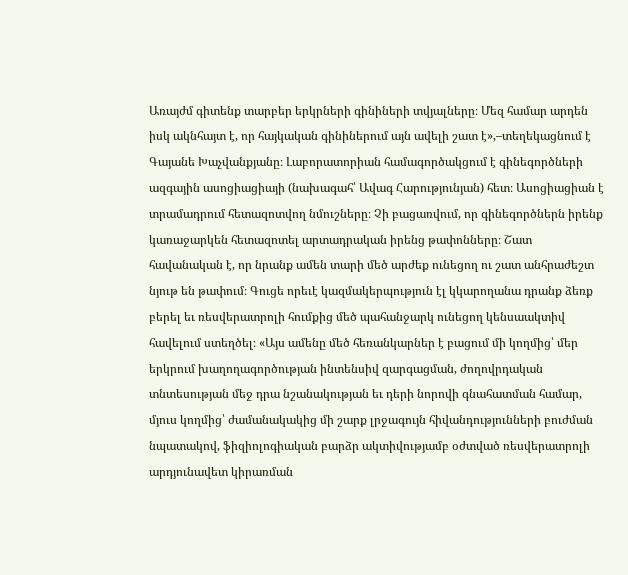Առայժմ գիտենք տարբեր երկրների գինիների տվյալները։ Մեզ համար արդեն իսկ ակնհայտ է, որ հայկական գինիներում այն ավելի շատ է»,–տեղեկացնում է Գայանե Խաչվանքյանը։ Լաբորատորիան համագործակցում է գինեգործների ազգային ասոցիացիայի (նախագահ՝ Ավագ Հարությունյան) հետ։ Ասոցիացիան է տրամադրում հետազոտվող նմուշները։ Չի բացառվում, որ գինեգործներն իրենք կառաջարկեն հետազոտել արտադրական իրենց թափոնները։ Շատ հավանական է, որ նրանք ամեն տարի մեծ արժեք ունեցող ու շատ անհրաժեշտ նյութ են թափում։ Գուցե որեւէ կազմակերպություն էլ կկարողանա դրանք ձեռք բերել եւ ռեսվերատրոլի հումքից մեծ պահանջարկ ունեցող կենսաակտիվ հավելում ստեղծել։ «Այս ամենը մեծ հեռանկարներ է բացում մի կողմից՝ մեր երկրում խաղողագործության ինտենսիվ զարգացման, ժողովրդական տնտեսության մեջ դրա նշանակության եւ դերի նորովի գնահատման համար, մյուս կողմից՝ ժամանակակից մի շարք լրջագույն հիվանդությունների բուժման նպատակով, ֆիզիոլոգիական բարձր ակտիվությամբ օժտված ռեսվերատրոլի արդյունավետ կիրառման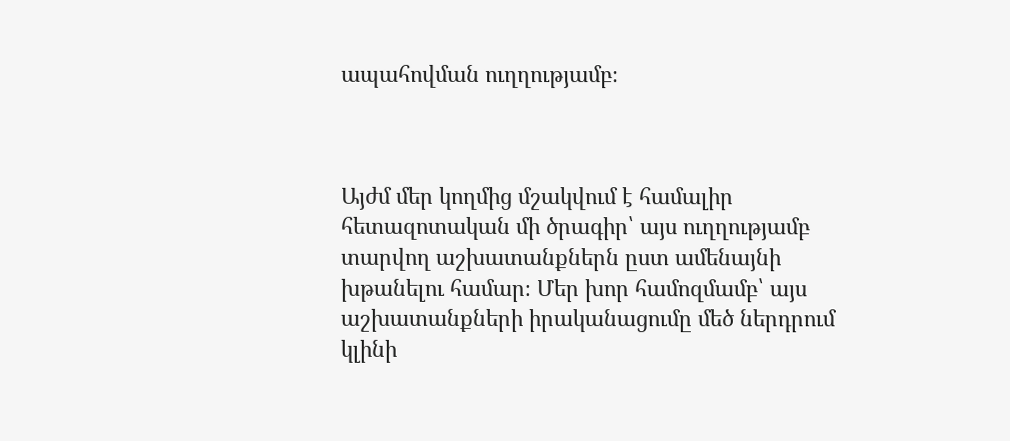ապահովման ուղղությամբ։



Այժմ մեր կողմից մշակվում է համալիր հետազոտական մի ծրագիր՝ այս ուղղությամբ տարվող աշխատանքներն ըստ ամենայնի խթանելու համար։ Մեր խոր համոզմամբ՝ այս աշխատանքների իրականացումը մեծ ներդրում կլինի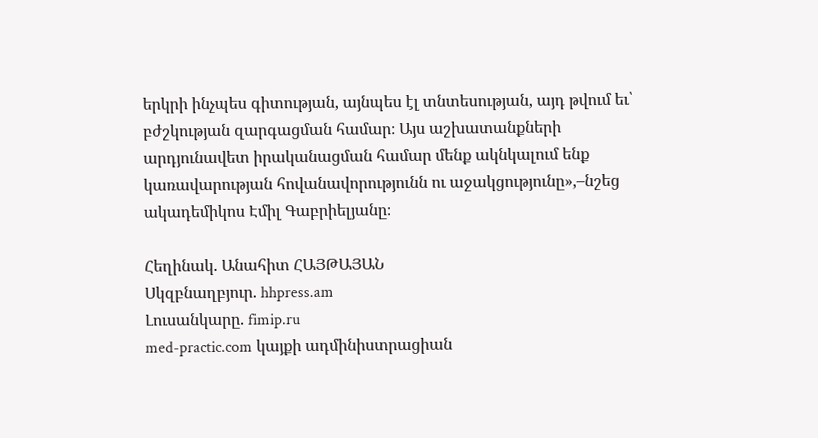երկրի ինչպես գիտության, այնպես էլ տնտեսության, այդ թվում եւ՝ բժշկության զարգացման համար։ Այս աշխատանքների արդյունավետ իրականացման համար մենք ակնկալում ենք կառավարության հովանավորությունն ու աջակցությունը»,–նշեց ակադեմիկոս Էմիլ Գաբրիելյանը։

Հեղինակ. Անահիտ ՀԱՅԹԱՅԱՆ
Սկզբնաղբյուր. hhpress.am
Լուսանկարը. fimip.ru
med-practic.com կայքի ադմինիստրացիան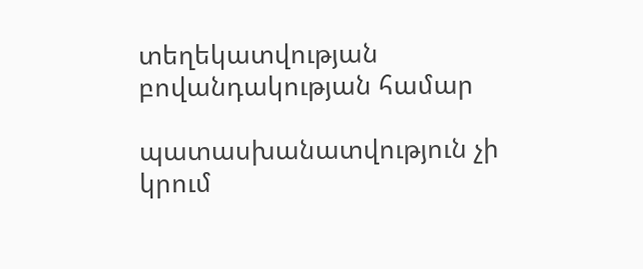տեղեկատվության բովանդակության համար

պատասխանատվություն չի կրում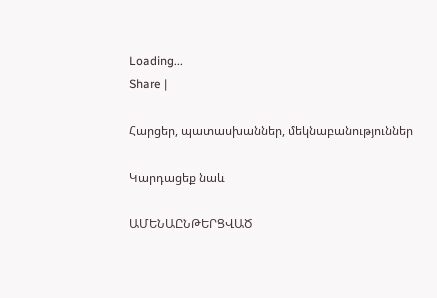Loading...
Share |

Հարցեր, պատասխաններ, մեկնաբանություններ

Կարդացեք նաև

ԱՄԵՆԱԸՆԹԵՐՑՎԱԾ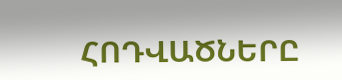ՀՈԴՎԱԾՆԵՐԸ